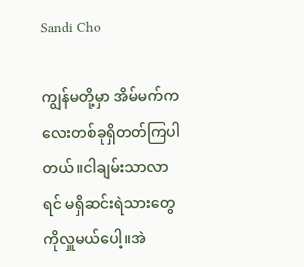Sandi Cho

ကျွန်မတို့မှာ အိမ်မက်ကလေးတစ်ခုရှိတတ်ကြပါတယ်။ငါချမ်းသာလာရင် မရှိဆင်းရဲသားတွေကိုလှူမယ်ပေါ့။အဲ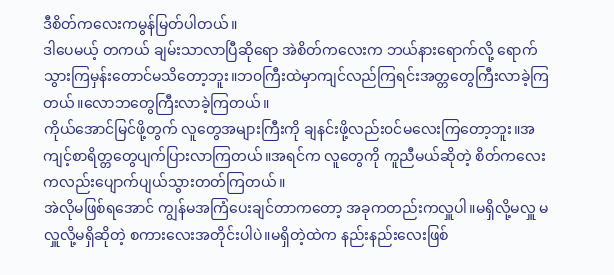ဒီစိတ်ကလေးကမွန်မြတ်ပါတယ်။
ဒါပေမယ့် တကယ် ချမ်းသာလာပြီဆိုရော အဲစိတ်ကလေးက ဘယ်နားရောက်လို့ ရောက်သွားကြမှန်းတောင်မသိတော့ဘူး။ဘ၀ကြီးထဲမှာကျင်လည်ကြရင်းအတ္တတွေကြီးလာခဲ့ကြတယ်။လောဘတွေကြီးလာခဲ့ကြတယ်။
ကိုယ်အောင်မြင်ဖို့တွက် လူတွေအများကြီးကို ချနင်းဖို့လည်း၀င်မလေးကြတော့ဘူး။အကျင့်စာရိတ္တတွေပျက်ပြားလာကြတယ်။အရင်က လူတွေကို ကူညီမယ်ဆိုတဲ့ စိတ်ကလေး ကလည်းပျောက်ပျယ်သွားတတ်ကြတယ်။
အဲလိုမဖြစ်ရအောင် ကျွန်မအကြံပေးချင်တာကတော့ အခုကတည်းကလှူပါ။မရှိလို့မလှူ မလှူလို့မရှိဆိုတဲ့ စကားလေးအတိုင်းပါပဲ။မရှိတဲ့ထဲက နည်းနည်းလေးဖြစ်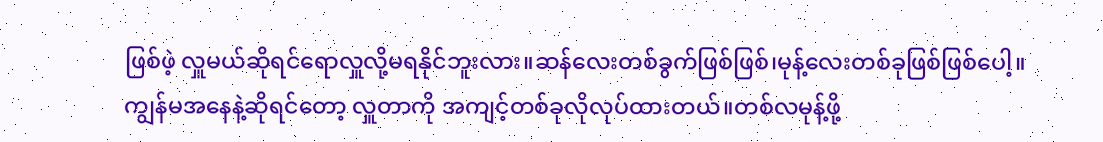ဖြစ်ဖဲ့ လှူမယ်ဆိုရင်ရောလှူလို့မရနိုင်ဘူးလား။ဆန်လေးတစ်ခွက်ဖြစ်ဖြစ်၊မုန့်လေးတစ်ခုဖြစ်ဖြစ်ပေါ့။
ကျွန်မအနေနဲ့ဆိုရင်တော့ လှူတာကို အကျင့်တစ်ခုလိုလုပ်ထားတယ်။တစ်လမုန့်ဖို့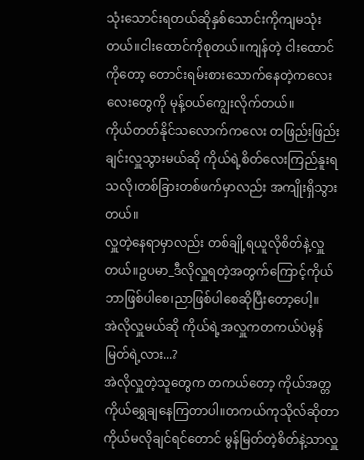သုံးသောင်းရတယ်ဆိုနှစ်သောင်းကိုကျမသုံးတယ်။ငါးထောင်ကိုစုတယ်။ကျန်တဲ့ ငါးထောင်ကိုတော့ တောင်းရမ်းစားသောက်နေတဲ့ကလေးလေးတွေကို မုန့်၀ယ်ကျွေးလိုက်တယ်။
ကိုယ်တတ်နိုင်သလောက်ကလေး တဖြည်းဖြည်းချင်းလှူသွားမယ်ဆို ကိုယ်ရဲ့စိတ်လေးကြည်နူးရသလို၊တစ်ခြားတစ်ဖက်မှာလည်း အကျိုးရှိသွားတယ်။
လှူတဲ့နေရာမှာလည်း တစ်ချို့ရယူလိုစိတ်နဲ့လှူတယ်။ဥပမာ_ဒီလိုလှူရတဲ့အတွက်ကြောင့်ကိုယ်ဘာဖြစ်ပါစေ၊ညာဖြစ်ပါစေဆိုပြီးတော့ပေါ့။
အဲလိုလှူမယ်ဆို ကိုယ်ရဲ့အလှူကတကယ်ပဲမွန်မြတ်ရဲ့လား...?
အဲလိုလှူတဲ့သူတွေက တကယ်တော့ ကိုယ်အတ္တကိုယ်ရွှေချနေကြတာပါ။တကယ်ကုသိုလ်ဆိုတာ ကိုယ်မလိုချင်ရင်တောင် မွန်မြတ်တဲ့စိတ်နဲ့သာလှူ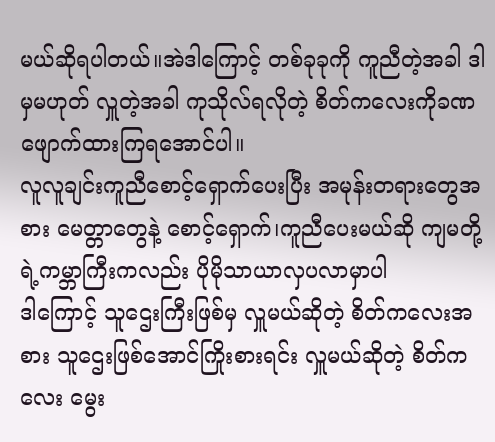မယ်ဆိုရပါတယ်။အဲဒါကြောင့် တစ်ခုခုကို ကူညီတဲ့အခါ ဒါမှမဟုတ် လှူတဲ့အခါ ကုသိုလ်ရလိုတဲ့ စိတ်ကလေးကိုခဏဖျောက်ထားကြရအောင်ပါ။
လူလူချင်းကူညီစောင့်ရှောက်ပေးပြီး အမုန်းတရားတွေအစား မေတ္တာတွေနဲ့ စောင့်ရှောက်၊ကူညီပေးမယ်ဆို ကျမတို့ရဲ့ကမ္ဘာကြီးကလည်း ပိုမိုသာယာလှပလာမှာပါ
ဒါကြောင့် သူဌေးကြီးဖြစ်မှ လှူမယ်ဆိုတဲ့ စိတ်ကလေးအစား သူဌေးဖြစ်အောင်ကြိုးစားရင်း လှူမယ်ဆိုတဲ့ စိတ်ကလေး မွေး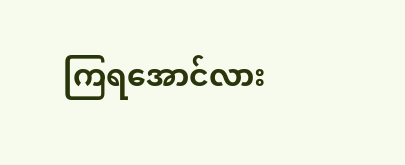ကြရအောင်လား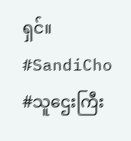ရှင်။
#SandiCho
#သူဌေးကြီး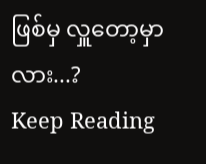ဖြစ်မှ လှူတော့မှာလား...?
Keep Reading